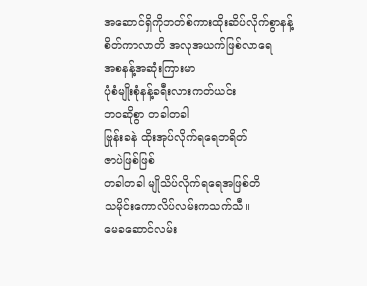အဆောင်ရှိကိုဘတ်စ်ကားထိုးဆိပ်လိုက်စွာနန့်
စိတ်ကာလာတိ အလုအယက်ဖြစ်လာရေ
အစနန့်အဆုံးကြားမာ
ပုံစံမျိုးစုံနန့်ခရီးလားကတ်ယင်း
ဘဝဆိုစွာ တခါတခါ
ဗြုန်းခနဲ ထိုးအုပ်လိုက်ရရေဘရိတ်
ဇာပဲဖြစ်ဖြစ်
တခါတခါ မျိုသိပ်လိုက်ရရေအဖြစ်တိ
သမိုင်းကောလိပ်လမ်းကသက်သီ။
မေခဆောင်လမ်း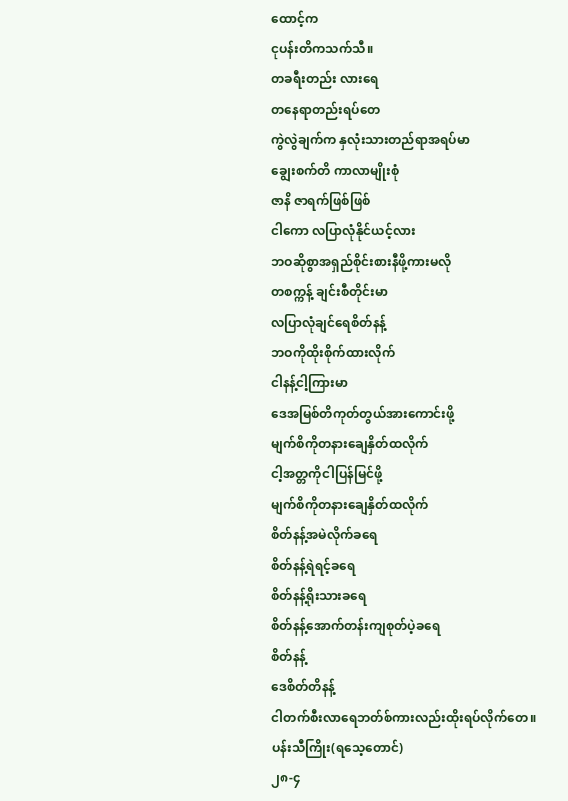ထောင့်က
ငုပန်းတိကသက်သီ။
တခရီးတည်း လားရေ
တနေရာတည်းရပ်တေ
ကွဲလွဲချက်က နှလုံးသားတည်ရာအရပ်မာ
ချွေးစက်တိ ကာလာမျိုးစုံ
ဇာနိ ဇာရက်ဖြစ်ဖြစ်
ငါကော လပြာလုံနိုင်ယင့်လား
ဘဝဆိုစွာအရှည်စိုင်းစားနီဖို့ကားမလို
တစက္ကန့် ချင်းစီတိုင်းမာ
လပြာလုံချင်ရေစိတ်နန့်
ဘဝကိုထိုးစိုက်ထားလိုက်
ငါနန့်ငါ့ကြားမာ
ဒေအမြစ်တိကုတ်တွယ်အားကောင်းဖို့
မျက်စိကိုတနားချေနှိတ်ထလိုက်
ငါ့အတ္တကိုငါပြန်မြင်ဖို့
မျက်စိကိုတနားချေနှိတ်ထလိုက်
စိတ်နန့်အမဲလိုက်ခရေ
စိတ်နန့်ရဲရင့်ခရေ
စိတ်နန့်ရိုးသားခရေ
စိတ်နန့်အောက်တန်းကျစုတ်ပဲ့ခရေ
စိတ်နန့်
ဒေစိတ်တိနန့်
ငါတက်စီးလာရေဘတ်စ်ကားလည်းထိုးရပ်လိုက်တေ။
ပန်းသီကြိုး(ရသေ့တောင်)
၂၈-၄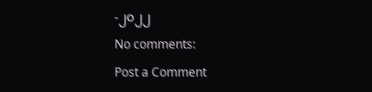-၂၀၂၂
No comments:
Post a Comment